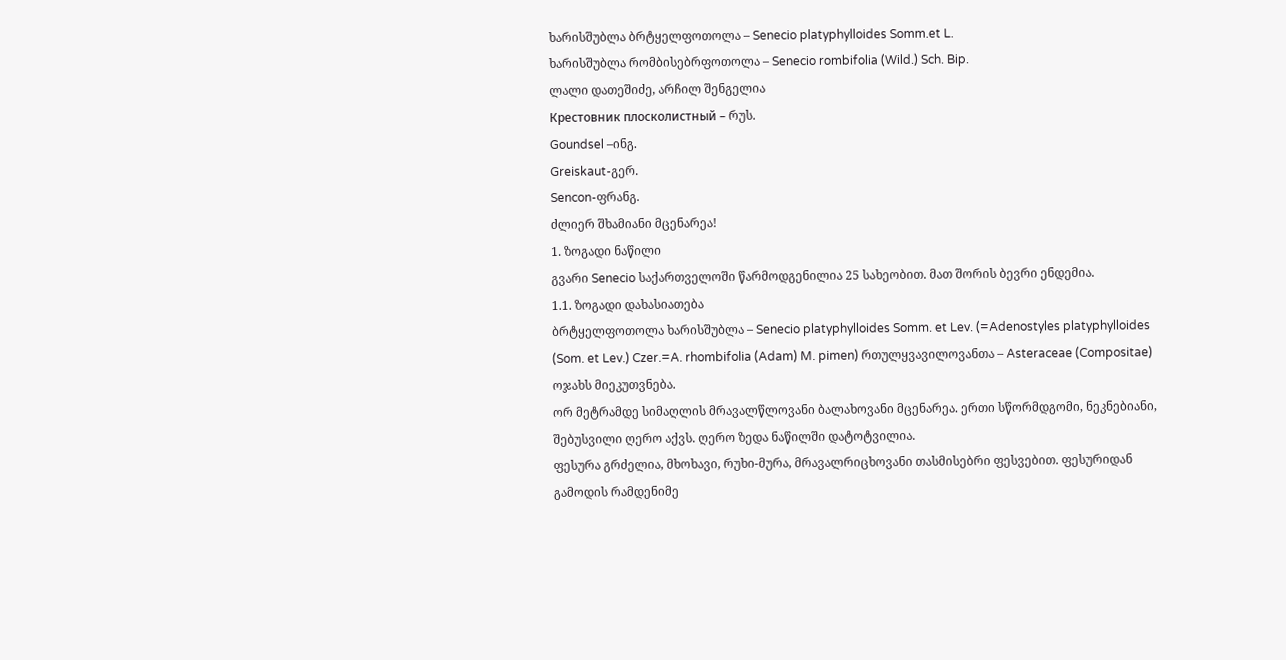ხარისშუბლა ბრტყელფოთოლა – Senecio platyphylloides Somm.et L.
ხარისშუბლა რომბისებრფოთოლა – Senecio rombifolia (Wild.) Sch. Bip.
ლალი დათეშიძე, არჩილ შენგელია
Крестовник плосколистный – რუს.
Goundsel –ინგ.
Greiskaut-გერ.
Sencon-ფრანგ.
ძლიერ შხამიანი მცენარეა!
1. ზოგადი ნაწილი
გვარი Senecio საქართველოში წარმოდგენილია 25 სახეობით. მათ შორის ბევრი ენდემია.
1.1. ზოგადი დახასიათება
ბრტყელფოთოლა ხარისშუბლა – Senecio platyphylloides Somm. et Lev. (=Adenostyles platyphylloides (Som. et Lev.) Czer.=A. rhombifolia (Adam) M. pimen) რთულყვავილოვანთა – Asteraceae (Compositae) ოჯახს მიეკუთვნება.
ორ მეტრამდე სიმაღლის მრავალწლოვანი ბალახოვანი მცენარეა. ერთი სწორმდგომი, ნეკნებიანი, შებუსვილი ღერო აქვს. ღერო ზედა ნაწილში დატოტვილია.
ფესურა გრძელია, მხოხავი, რუხი-მურა, მრავალრიცხოვანი თასმისებრი ფესვებით. ფესურიდან გამოდის რამდენიმე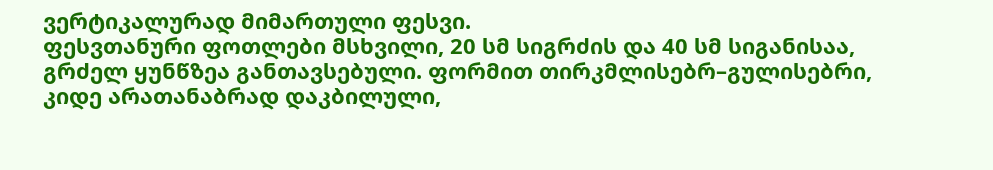ვერტიკალურად მიმართული ფესვი.
ფესვთანური ფოთლები მსხვილი, 20 სმ სიგრძის და 40 სმ სიგანისაა, გრძელ ყუნწზეა განთავსებული. ფორმით თირკმლისებრ–გულისებრი, კიდე არათანაბრად დაკბილული,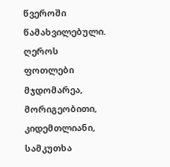წვეროში წამახვილებული. ღეროს ფოთლები მჯდომარეა, მორიგეობითი, კიდემთლიანი, სამკუთხა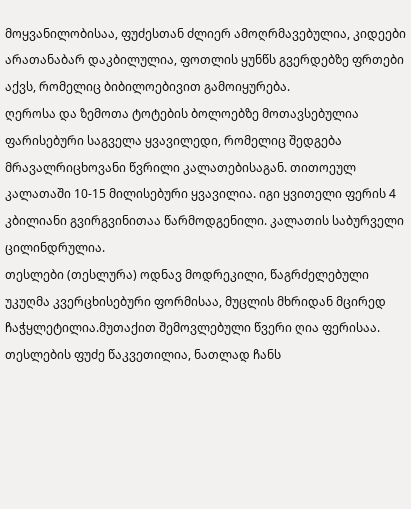მოყვანილობისაა, ფუძესთან ძლიერ ამოღრმავებულია, კიდეები არათანაბარ დაკბილულია, ფოთლის ყუნწს გვერდებზე ფრთები აქვს, რომელიც ბიბილოებივით გამოიყურება.
ღეროსა და ზემოთა ტოტების ბოლოებზე მოთავსებულია ფარისებური საგველა ყვავილედი, რომელიც შედგება მრავალრიცხოვანი წვრილი კალათებისაგან. თითოეულ კალათაში 10-15 მილისებური ყვავილია. იგი ყვითელი ფერის 4 კბილიანი გვირგვინითაა წარმოდგენილი. კალათის საბურველი ცილინდრულია.
თესლები (თესლურა) ოდნავ მოდრეკილი, წაგრძელებული უკუღმა კვერცხისებური ფორმისაა, მუცლის მხრიდან მცირედ ჩაჭყლეტილია.მუთაქით შემოვლებული წვერი ღია ფერისაა. თესლების ფუძე წაკვეთილია, ნათლად ჩანს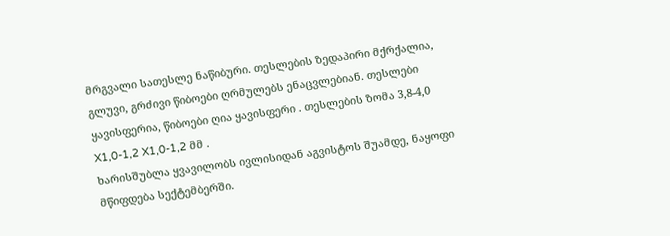მრგვალი სათესლე ნაწიბური. თესლების ზედაპირი მქრქალია, გლუვი, გრძივი წიბოები ღრმულებს ენაცვლებიან. თესლები ყავისფერია, წიბოები ღია ყავისფერი . თესლების ზომა 3,8-4,0 X1,0-1,2 X1,0-1,2 მმ .
ხარისშუბლა ყვავილობს ივლისიდან აგვისტოს შუამდე, ნაყოფი მწიფდება სექტემბერში.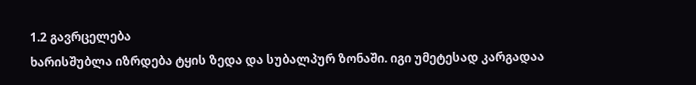1.2 გავრცელება
ხარისშუბლა იზრდება ტყის ზედა და სუბალპურ ზონაში. იგი უმეტესად კარგადაა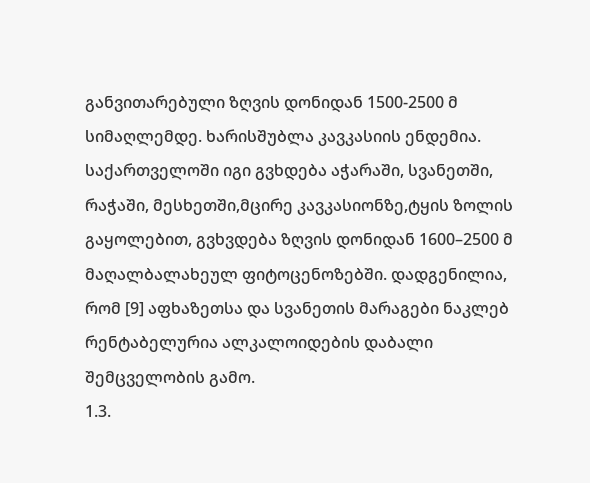განვითარებული ზღვის დონიდან 1500-2500 მ სიმაღლემდე. ხარისშუბლა კავკასიის ენდემია. საქართველოში იგი გვხდება აჭარაში, სვანეთში, რაჭაში, მესხეთში,მცირე კავკასიონზე,ტყის ზოლის გაყოლებით, გვხვდება ზღვის დონიდან 1600–2500 მ მაღალბალახეულ ფიტოცენოზებში. დადგენილია, რომ [9] აფხაზეთსა და სვანეთის მარაგები ნაკლებ რენტაბელურია ალკალოიდების დაბალი შემცველობის გამო.
1.3.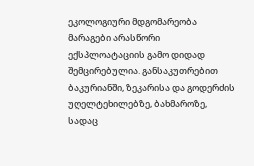ეკოლოგიური მდგომარეობა
მარაგები არასწორი ექსპლოატაციის გამო დიდად შემცირებულია. განსაკუთრებით ბაკურიანში, ზეკარისა და გოდერძის უღელტეხილებზე, ბახმაროზე, სადაც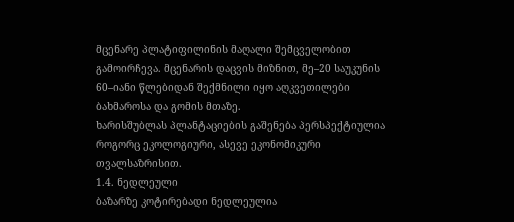მცენარე პლატიფილინის მაღალი შემცველობით გამოირჩევა. მცენარის დაცვის მიზნით, მე–20 საუკუნის 60–იანი წლებიდან შექმნილი იყო აღკვეთილები ბახმაროსა და გომის მთაზე.
ხარისშუბლას პლანტაციების გაშენება პერსპექტიულია როგორც ეკოლოგიური, ასევე ეკონომიკური თვალსაზრისით.
1.4. ნედლეული
ბაზარზე კოტირებადი ნედლეულია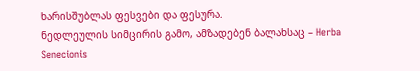ხარისშუბლას ფესვები და ფესურა.
ნედლეულის სიმცირის გამო, ამზადებენ ბალახსაც – Herba Senecionis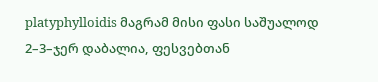platyphylloidis მაგრამ მისი ფასი საშუალოდ 2–3–ჯერ დაბალია, ფესვებთან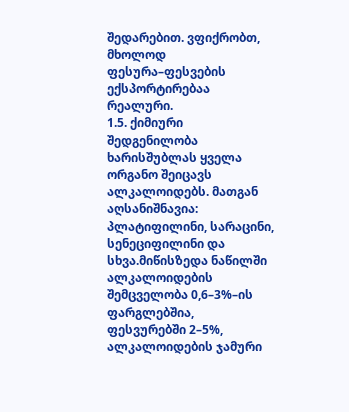შედარებით. ვფიქრობთ, მხოლოდ ფესურა–ფესვების ექსპორტირებაა რეალური.
1.5. ქიმიური შედგენილობა
ხარისშუბლას ყველა ორგანო შეიცავს ალკალოიდებს. მათგან აღსანიშნავია: პლატიფილინი, სარაცინი, სენეციფილინი და სხვა.მიწისზედა ნაწილში ალკალოიდების შემცველობა 0,6–3%–ის ფარგლებშია, ფესვურებში 2–5%, ალკალოიდების ჯამური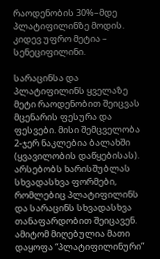რაოდენობის 30%–მდე პლატიფილინზე მოდის. კიდევ უფრო მეტია – სენეციფილინი.

სარაცინსა და პლატიფილინს ყველაზე მეტი რაოდენობით შეიცვას მცენარის ფესურა და ფესვები. მისი შემცველობა 2-ჯერ ნაკლებია ბალახში (ყვავილობის დაწყებისას). არსებობს ხარისშუბლას სხვადასხვა ფორმები, რომლებიც პლატიფილინს და სარაცინს სხვადასხვა თანაფარდობით შეიცავენ. ამიტომ მიღებულია მათი დაყოფა “პლატიფილინური”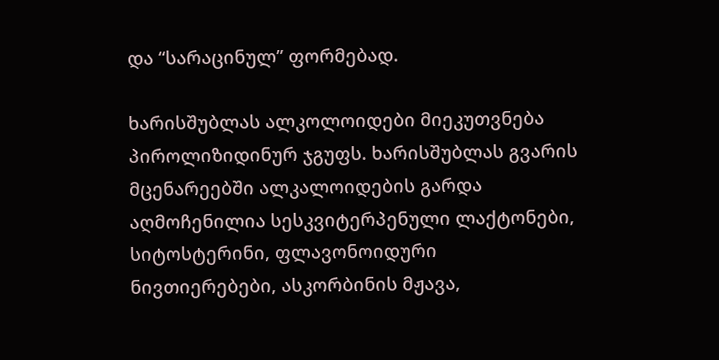და “სარაცინულ” ფორმებად.

ხარისშუბლას ალკოლოიდები მიეკუთვნება პიროლიზიდინურ ჯგუფს. ხარისშუბლას გვარის მცენარეებში ალკალოიდების გარდა აღმოჩენილია სესკვიტერპენული ლაქტონები, სიტოსტერინი, ფლავონოიდური ნივთიერებები, ასკორბინის მჟავა,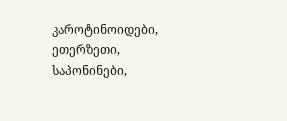კაროტინოიდები, ეთერზეთი, საპონინები,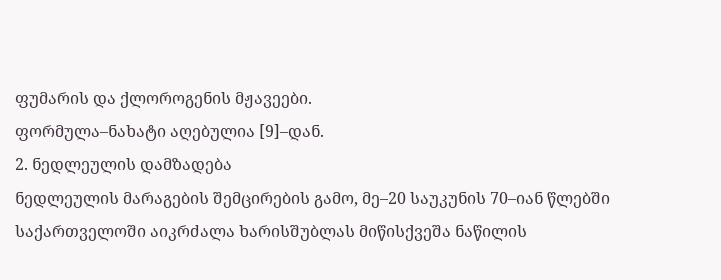ფუმარის და ქლოროგენის მჟავეები.
ფორმულა–ნახატი აღებულია [9]–დან.
2. ნედლეულის დამზადება
ნედლეულის მარაგების შემცირების გამო, მე–20 საუკუნის 70–იან წლებში საქართველოში აიკრძალა ხარისშუბლას მიწისქვეშა ნაწილის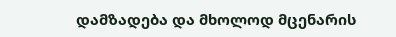დამზადება და მხოლოდ მცენარის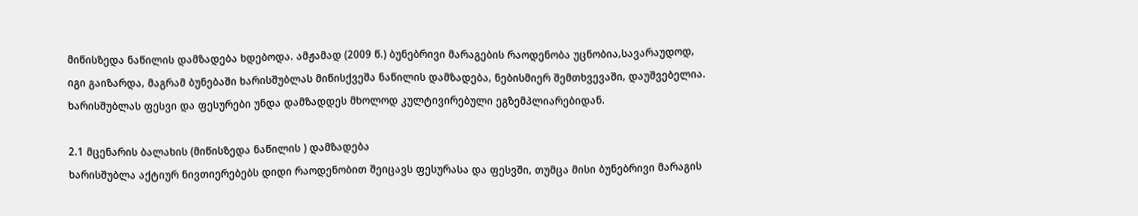მიწისზედა ნაწილის დამზადება ხდებოდა. ამჟამად (2009 წ.) ბუნებრივი მარაგების რაოდენობა უცნობია,სავარაუდოდ, იგი გაიზარდა, მაგრამ ბუნებაში ხარისშუბლას მიწისქვეშა ნაწილის დამზადება, ნებისმიერ შემთხვევაში, დაუშვებელია. ხარისშუბლას ფესვი და ფესურები უნდა დამზადდეს მხოლოდ კულტივირებული ეგზემპლიარებიდან.

2.1 მცენარის ბალახის (მიწისზედა ნაწილის ) დამზადება
ხარისშუბლა აქტიურ ნივთიერებებს დიდი რაოდენობით შეიცავს ფესურასა და ფესვში, თუმცა მისი ბუნებრივი მარაგის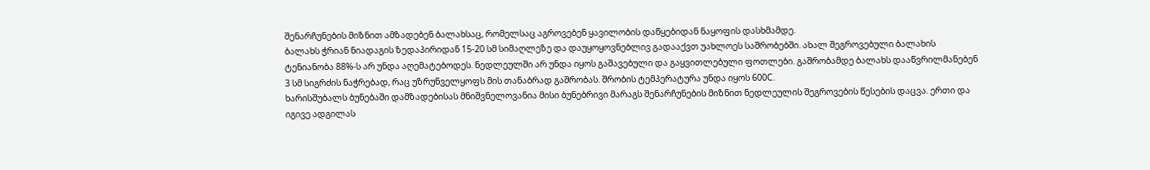შენარჩუნების მიზნით ამზადებენ ბალახსაც, რომელსაც აგროვებენ ყავილობის დაწყებიდან ნაყოფის დასხმამდე.
ბალახს ჭრიან ნიადაგის ზედაპირიდან 15-20 სმ სიმაღლეზე და დაუყოყოვნებლივ გადააქვთ უახლოეს საშრობებში. ახალ შეგროვებული ბალახის ტენიანობა 88%-ს არ უნდა აღემატებოდეს. ნედლეულში არ უნდა იყოს გაშავებული და გაყვითლებული ფოთლები. გაშრობამდე ბალახს დააწვრილმანებენ 3 სმ სიგრძის ნაჭრებად, რაც უზრუნველყოფს მის თანაბრად გაშრობას. შრობის ტემპერატურა უნდა იყოს 600С.
ხარისშუბალს ბუნებაში დამზადებისას მნიშვნელოვანია მისი ბუნებრივი მარაგს შენარჩუნების მიზნით ნედლეულის შეგროვების წესების დაცვა. ერთი და იგივე ადგილას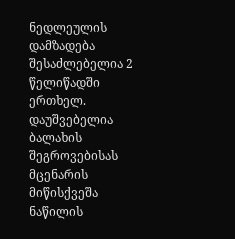ნედლეულის დამზადება შესაძლებელია 2 წელიწადში ერთხელ. დაუშვებელია ბალახის შეგროვებისას მცენარის მიწისქვეშა ნაწილის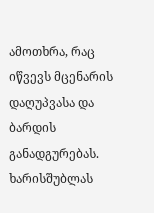ამოთხრა, რაც იწვევს მცენარის დაღუპვასა და ბარდის განადგურებას.
ხარისშუბლას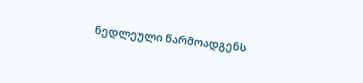ნედლეული წარმოადგენს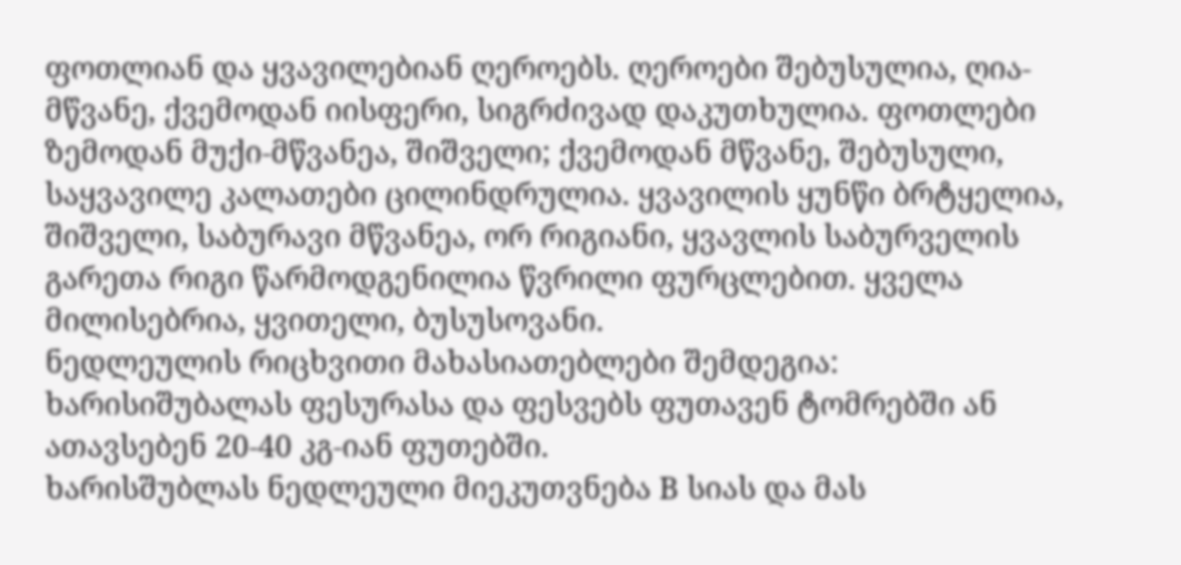ფოთლიან და ყვავილებიან ღეროებს. ღეროები შებუსულია, ღია-მწვანე, ქვემოდან იისფერი, სიგრძივად დაკუთხულია. ფოთლები ზემოდან მუქი-მწვანეა, შიშველი; ქვემოდან მწვანე, შებუსული, საყვავილე კალათები ცილინდრულია. ყვავილის ყუნწი ბრტყელია, შიშველი, საბურავი მწვანეა, ორ რიგიანი, ყვავლის საბურველის გარეთა რიგი წარმოდგენილია წვრილი ფურცლებით. ყველა მილისებრია, ყვითელი, ბუსუსოვანი.
ნედლეულის რიცხვითი მახასიათებლები შემდეგია:
ხარისიშუბალას ფესურასა და ფესვებს ფუთავენ ტომრებში ან ათავსებენ 20-40 კგ-იან ფუთებში.
ხარისშუბლას ნედლეული მიეკუთვნება B სიას და მას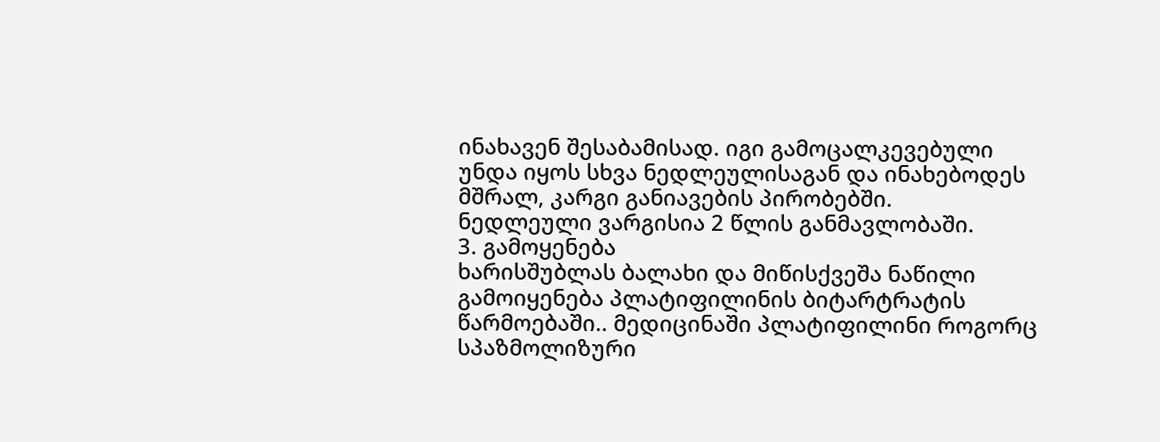ინახავენ შესაბამისად. იგი გამოცალკევებული უნდა იყოს სხვა ნედლეულისაგან და ინახებოდეს მშრალ, კარგი განიავების პირობებში.
ნედლეული ვარგისია 2 წლის განმავლობაში.
3. გამოყენება
ხარისშუბლას ბალახი და მიწისქვეშა ნაწილი გამოიყენება პლატიფილინის ბიტარტრატის წარმოებაში.. მედიცინაში პლატიფილინი როგორც სპაზმოლიზური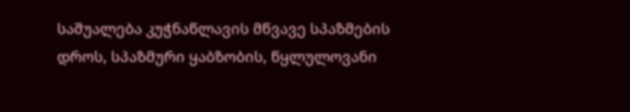საშუალება კუჭნაწლავის მწვავე სპაზმების დროს, სპაზმური ყაბზობის, წყლულოვანი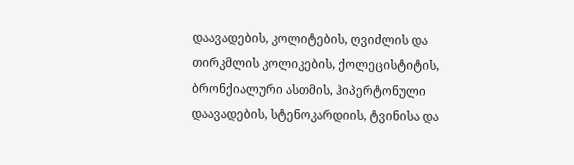დაავადების, კოლიტების, ღვიძლის და თირკმლის კოლიკების, ქოლეცისტიტის, ბრონქიალური ასთმის, ჰიპერტონული დაავადების, სტენოკარდიის, ტვინისა და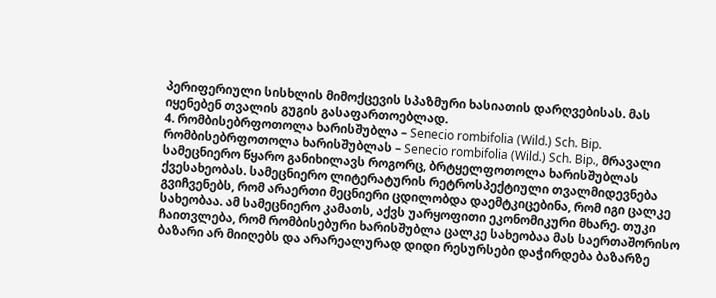პერიფერიული სისხლის მიმოქცევის სპაზმური ხასიათის დარღვებისას. მას იყენებენ თვალის გუგის გასაფართოებლად.
4. რომბისებრფოთოლა ხარისშუბლა – Senecio rombifolia (Wild.) Sch. Bip.
რომბისებრფოთოლა ხარისშუბლას – Senecio rombifolia (Wild.) Sch. Bip., მრავალი სამეცნიერო წყარო განიხილავს როგორც, ბრტყელფოთოლა ხარისშუბლას ქვესახეობას. სამეცნიერო ლიტერატურის რეტროსპექტიული თვალმიდევნება გვიჩვენებს, რომ არაერთი მეცნიერი ცდილობდა დაემტკიცებინა, რომ იგი ცალკე სახეობაა. ამ სამეცნიერო კამათს, აქვს უარყოფითი ეკონომიკური მხარე. თუკი ჩაითვლება, რომ რომბისებური ხარისშუბლა ცალკე სახეობაა მას საერთაშორისო ბაზარი არ მიიღებს და არარეალურად დიდი რესურსები დაჭირდება ბაზარზე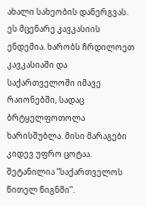ახალი სახეობის დანერგვას. ეს მცენარე კავკასიის ენდემია. ხარობს ჩრდილოეთ კავკასიაში და საქართველოში იმავე რაიონებში, სადაც ბრტყელფოთოლა ხარისშუბლა. მისი მარაგები კიდევ უფრო ცოტაა. შეტანილია “საქართველოს წითელ წიგნში”.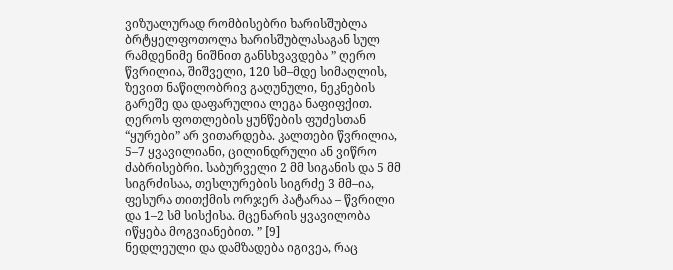ვიზუალურად რომბისებრი ხარისშუბლა ბრტყელფოთოლა ხარისშუბლასაგან სულ რამდენიმე ნიშნით განსხვავდება ” ღერო წვრილია, შიშველი, 120 სმ–მდე სიმაღლის, ზევით ნაწილობრივ გაღუნული, ნეკნების გარეშე და დაფარულია ლეგა ნაფიფქით. ღეროს ფოთლების ყუნწების ფუძესთან “ყურები” არ ვითარდება. კალთები წვრილია, 5–7 ყვავილიანი, ცილინდრული ან ვიწრო ძაბრისებრი. საბურველი 2 მმ სიგანის და 5 მმ სიგრძისაა, თესლურების სიგრძე 3 მმ–ია, ფესურა თითქმის ორჯერ პატარაა – წვრილი და 1–2 სმ სისქისა. მცენარის ყვავილობა იწყება მოგვიანებით. ” [9]
ნედლეული და დამზადება იგივეა, რაც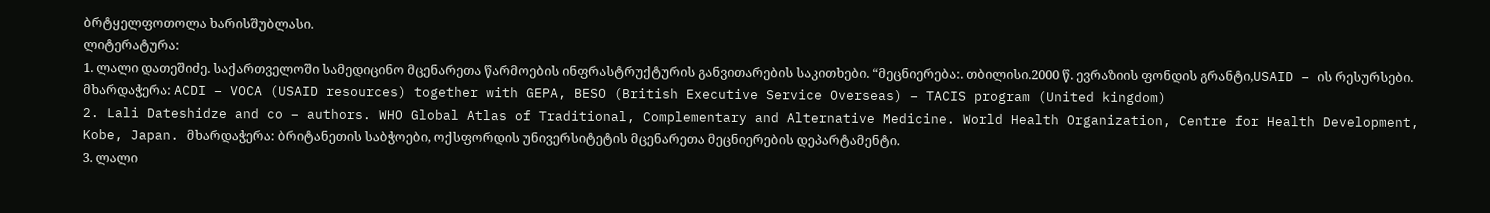ბრტყელფოთოლა ხარისშუბლასი.
ლიტერატურა:
1. ლალი დათეშიძე. საქართველოში სამედიცინო მცენარეთა წარმოების ინფრასტრუქტურის განვითარების საკითხები. “მეცნიერება:. თბილისი.2000 წ. ევრაზიის ფონდის გრანტი,USAID – ის რესურსები. მხარდაჭერა: ACDI – VOCA (USAID resources) together with GEPA, BESO (British Executive Service Overseas) – TACIS program (United kingdom)
2. Lali Dateshidze and co – authors. WHO Global Atlas of Traditional, Complementary and Alternative Medicine. World Health Organization, Centre for Health Development, Kobe, Japan. მხარდაჭერა: ბრიტანეთის საბჭოები, ოქსფორდის უნივერსიტეტის მცენარეთა მეცნიერების დეპარტამენტი.
3. ლალი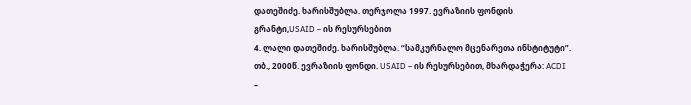დათეშიძე. ხარისშუბლა. თერჯოლა 1997. ევრაზიის ფონდის გრანტი,USAID – ის რესურსებით
4. ლალი დათეშიძე. ხარისშუბლა. “სამკურნალო მცენარეთა ინსტიტუტი”. თბ., 2000წ. ევრაზიის ფონდი. USAID – ის რესურსებით, მხარდაჭერა: ACDI –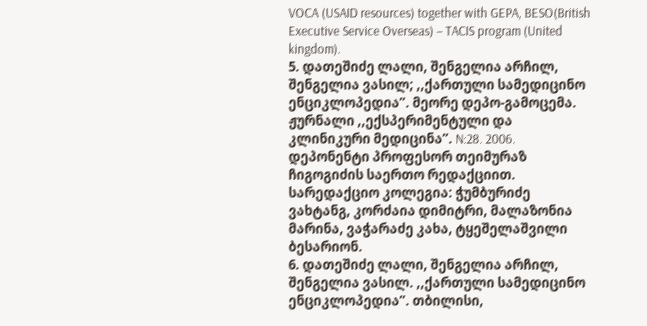VOCA (USAID resources) together with GEPA, BESO(British Executive Service Overseas) – TACIS program (United kingdom).
5. დათეშიძე ლალი, შენგელია არჩილ, შენგელია ვასილ; ,,ქართული სამედიცინო ენციკლოპედია”. მეორე დეპო-გამოცემა. ჟურნალი ,,ექსპერიმენტული და კლინიკური მედიცინა”. N:28. 2006. დეპონენტი პროფესორ თეიმურაზ ჩიგოგიძის საერთო რედაქციით. სარედაქციო კოლეგია: ჭუმბურიძე ვახტანგ, კორძაია დიმიტრი, მალაზონია მარინა, ვაჭარაძე კახა, ტყეშელაშვილი ბესარიონ.
6. დათეშიძე ლალი, შენგელია არჩილ, შენგელია ვასილ. ,,ქართული სამედიცინო ენციკლოპედია”. თბილისი,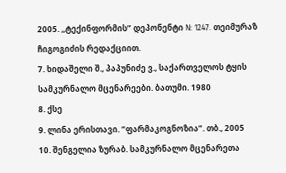2005. ,,ტექინფორმის” დეპონენტი N: 1247. თეიმურაზ ჩიგოგიძის რედაქციით.
7. ხიდაშელი შ., პაპუნიძე ვ., საქართველოს ტყის სამკურნალო მცენარეები. ბათუმი. 1980
8. ქსე
9. ლინა ერისთავი. “ფარმაკოგნოზია”. თბ., 2005
10. შენგელია ზურაბ. სამკურნალო მცენარეთა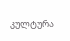კულტურა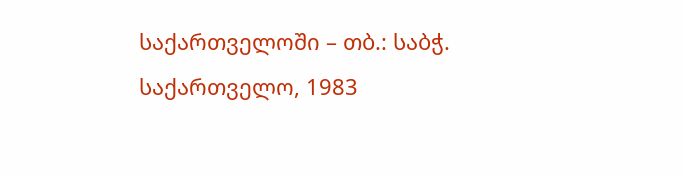საქართველოში – თბ.: საბჭ. საქართველო, 1983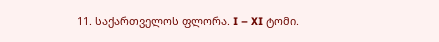11. საქართველოს ფლორა. I – XI ტომი.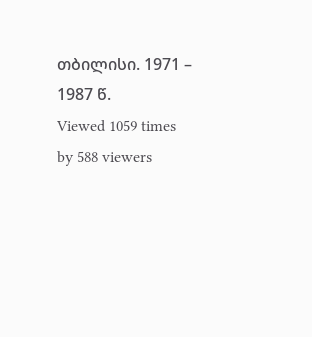თბილისი. 1971 – 1987 წ.
Viewed 1059 times by 588 viewers